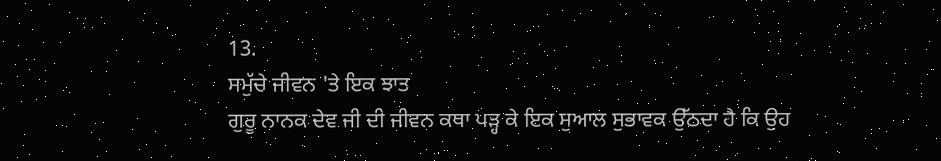13.
ਸਮੁੱਚੇ ਜੀਵਨ 'ਤੇ ਇਕ ਝਾਤ
ਗੁਰੂ ਨਾਨਕ ਦੇਵ ਜੀ ਦੀ ਜੀਵਨ ਕਥਾ ਪੜ੍ਹ ਕੇ ਇਕ ਸੁਆਲ ਸੁਭਾਵਕ ਉੱਠਦਾ ਹੈ ਕਿ ਉਹ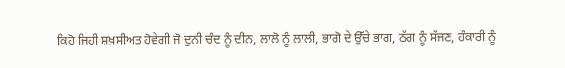ਕਿਹੋ ਜਿਹੀ ਸ਼ਖ਼ਸੀਅਤ ਹੋਵੇਗੀ ਜੋ ਦੁਨੀ ਚੰਦ ਨੂੰ ਦੀਨ, ਲਾਲੋ ਨੂੰ ਲਾਲੀ, ਭਾਗੋ ਦੇ ਉੱਚੇ ਭਾਗ, ਠੱਗ ਨੂੰ ਸੱਜਣ, ਹੰਕਾਰੀ ਨੂੰ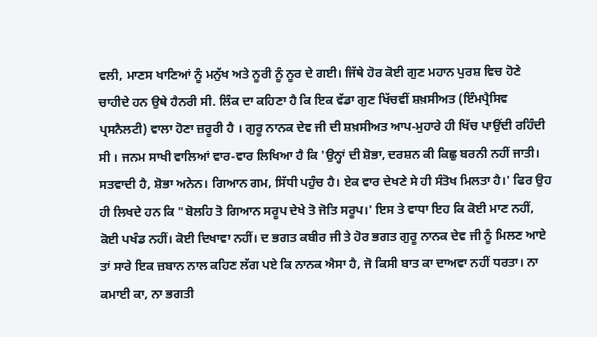ਵਲੀ, ਮਾਣਸ ਖਾਣਿਆਂ ਨੂੰ ਮਨੁੱਖ ਅਤੇ ਨੂਰੀ ਨੂੰ ਨੂਰ ਦੇ ਗਈ। ਜਿੱਥੇ ਹੋਰ ਕੋਈ ਗੁਣ ਮਹਾਨ ਪੁਰਸ਼ ਵਿਚ ਹੋਣੇ ਚਾਹੀਦੇ ਹਨ ਉਥੇ ਹੈਨਰੀ ਸੀ. ਲਿੰਕ ਦਾ ਕਹਿਣਾ ਹੈ ਕਿ ਇਕ ਵੱਡਾ ਗੁਣ ਖਿੱਚਵੀਂ ਸ਼ਖ਼ਸੀਅਤ (ਇੰਮਪ੍ਰੈਸਿਵ ਪ੍ਰਸਨੈਲਟੀ) ਵਾਲਾ ਹੋਣਾ ਜ਼ਰੂਰੀ ਹੈ । ਗੁਰੂ ਨਾਨਕ ਦੇਵ ਜੀ ਦੀ ਸ਼ਖ਼ਸੀਅਤ ਆਪ-ਮੁਹਾਰੇ ਹੀ ਖਿੱਚ ਪਾਉਂਦੀ ਰਹਿੰਦੀ ਸੀ । ਜਨਮ ਸਾਖੀ ਵਾਲਿਆਂ ਵਾਰ-ਵਾਰ ਲਿਖਿਆ ਹੈ ਕਿ 'ਉਨ੍ਹਾਂ ਦੀ ਸ਼ੋਭਾ, ਦਰਸ਼ਨ ਕੀ ਕਿਛੁ ਬਰਨੀ ਨਹੀਂ ਜਾਤੀ। ਸਤਵਾਦੀ ਹੈ, ਸ਼ੋਭਾ ਅਨੇਨ। ਗਿਆਨ ਗਮ, ਸਿੱਧੀ ਪਹੁੰਚ ਹੈ। ਏਕ ਵਾਰ ਦੇਖਣੇ ਸੇ ਹੀ ਸੰਤੋਖ ਮਿਲਤਾ ਹੈ।' ਫਿਰ ਉਹ ਹੀ ਲਿਖਦੇ ਹਨ ਕਿ "ਬੋਲਹਿ ਤੋ ਗਿਆਨ ਸਰੂਪ ਦੇਖੇ ਤੋ ਜੋਤਿ ਸਰੂਪ।' ਇਸ ਤੇ ਵਾਧਾ ਇਹ ਕਿ ਕੋਈ ਮਾਣ ਨਹੀਂ, ਕੋਈ ਪਖੰਡ ਨਹੀਂ। ਕੋਈ ਦਿਖਾਵਾ ਨਹੀਂ। ਦ ਭਗਤ ਕਬੀਰ ਜੀ ਤੇ ਹੋਰ ਭਗਤ ਗੁਰੂ ਨਾਨਕ ਦੇਵ ਜੀ ਨੂੰ ਮਿਲਣ ਆਏ ਤਾਂ ਸਾਰੇ ਇਕ ਜ਼ਬਾਨ ਨਾਲ ਕਹਿਣ ਲੱਗ ਪਏ ਕਿ ਨਾਨਕ ਐਸਾ ਹੈ, ਜੋ ਕਿਸੀ ਬਾਤ ਕਾ ਦਾਅਵਾ ਨਹੀਂ ਧਰਤਾ। ਨਾ ਕਮਾਈ ਕਾ, ਨਾ ਭਗਤੀ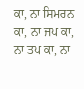ਕਾ, ਨਾ ਸਿਮਰਨ ਕਾ, ਨਾ ਜਪ ਕਾ, ਨਾ ਤਪ ਕਾ, ਨਾ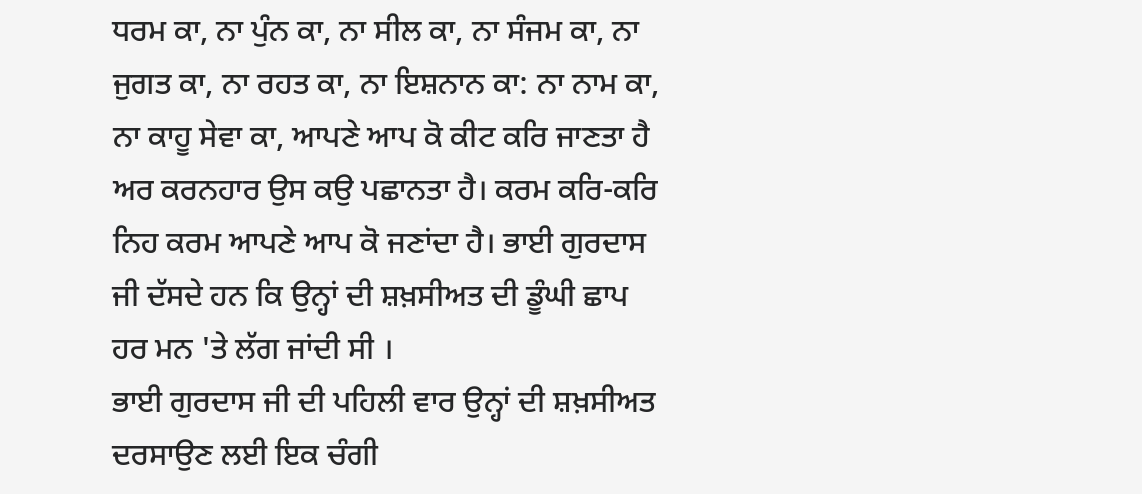ਧਰਮ ਕਾ, ਨਾ ਪੁੰਨ ਕਾ, ਨਾ ਸੀਲ ਕਾ, ਨਾ ਸੰਜਮ ਕਾ, ਨਾ ਜੁਗਤ ਕਾ, ਨਾ ਰਹਤ ਕਾ, ਨਾ ਇਸ਼ਨਾਨ ਕਾ: ਨਾ ਨਾਮ ਕਾ, ਨਾ ਕਾਹੂ ਸੇਵਾ ਕਾ, ਆਪਣੇ ਆਪ ਕੋ ਕੀਟ ਕਰਿ ਜਾਣਤਾ ਹੈ ਅਰ ਕਰਨਹਾਰ ਉਸ ਕਉ ਪਛਾਨਤਾ ਹੈ। ਕਰਮ ਕਰਿ-ਕਰਿ ਨਿਹ ਕਰਮ ਆਪਣੇ ਆਪ ਕੋ ਜਣਾਂਦਾ ਹੈ। ਭਾਈ ਗੁਰਦਾਸ ਜੀ ਦੱਸਦੇ ਹਨ ਕਿ ਉਨ੍ਹਾਂ ਦੀ ਸ਼ਖ਼ਸੀਅਤ ਦੀ ਡੂੰਘੀ ਛਾਪ ਹਰ ਮਨ 'ਤੇ ਲੱਗ ਜਾਂਦੀ ਸੀ ।
ਭਾਈ ਗੁਰਦਾਸ ਜੀ ਦੀ ਪਹਿਲੀ ਵਾਰ ਉਨ੍ਹਾਂ ਦੀ ਸ਼ਖ਼ਸੀਅਤ ਦਰਸਾਉਣ ਲਈ ਇਕ ਚੰਗੀ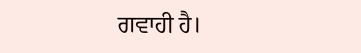ਗਵਾਹੀ ਹੈ।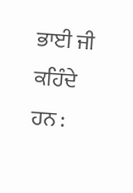ਭਾਈ ਜੀ ਕਹਿੰਦੇ ਹਨ :